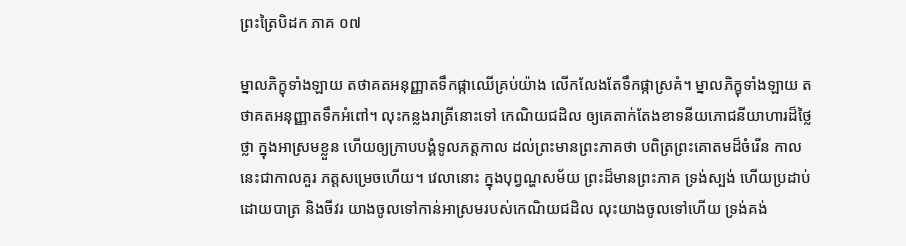ព្រះត្រៃបិដក ភាគ ០៧

ម្នាលភិក្ខុទាំងឡាយ តថាគតអនុញ្ញាតទឹកផ្កាឈើគ្រប់យ៉ាង លើកលែងតែទឹកផ្កាស្រគំ។ ម្នាលភិក្ខុទាំងឡាយ តថាគតអនុញ្ញាតទឹកអំពៅ។ លុះកន្លងរាត្រីនោះទៅ កេណិយជដិល ឲ្យគេតាក់តែងខាទនីយភោជនីយាហារដ៏ថ្លៃថ្លា ក្នុងអាស្រមខ្លួន ហើយឲ្យក្រាបបង្គំទូលភត្តកាល ដល់ព្រះមានព្រះភាគថា បពិត្រព្រះគោតមដ៏ចំរើន កាលនេះជាកាលគួរ ភត្តសម្រេចហើយ។ វេលានោះ ក្នុងបុព្វណ្ហសម័យ ព្រះដ៏មានព្រះភាគ ទ្រង់ស្បង់ ហើយប្រដាប់ដោយបាត្រ និងចីវរ យាងចូលទៅកាន់អាស្រមរបស់កេណិយជដិល លុះយាងចូលទៅហើយ ទ្រង់គង់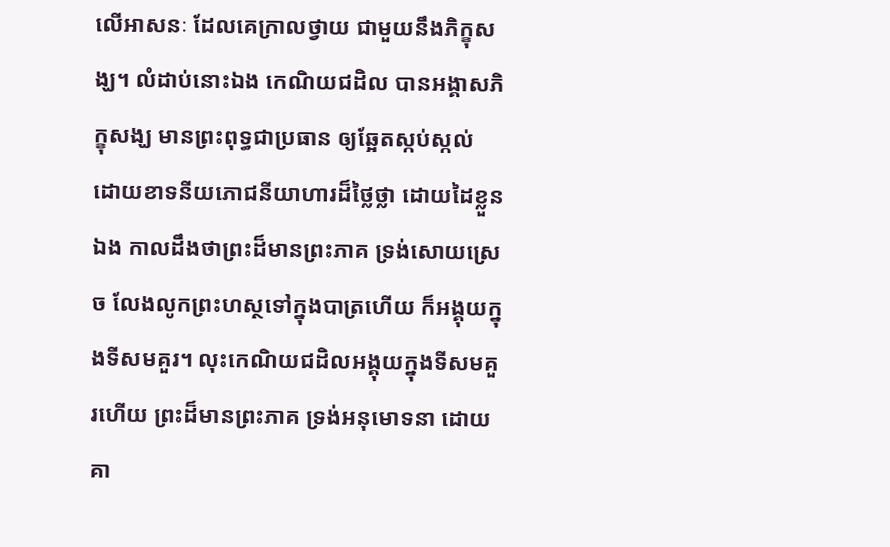លើអាសនៈ ដែលគេក្រាលថ្វាយ ជាមួយនឹងភិក្ខុសង្ឃ។ លំដាប់នោះឯង កេណិយជដិល បានអង្គាសភិក្ខុសង្ឃ មានព្រះពុទ្ធជាប្រធាន ឲ្យឆ្អែតស្កប់ស្កល់ ដោយខាទនីយភោជនីយាហារដ៏ថ្លៃថ្លា ដោយដៃខ្លួនឯង កាលដឹងថាព្រះដ៏មានព្រះភាគ ទ្រង់សោយស្រេច លែងលូកព្រះហស្ថទៅក្នុងបាត្រហើយ ក៏អង្គុយក្នុងទីសមគួរ។ លុះកេណិយជដិលអង្គុយក្នុងទីសមគួរហើយ ព្រះដ៏មានព្រះភាគ ទ្រង់អនុមោទនា ដោយគា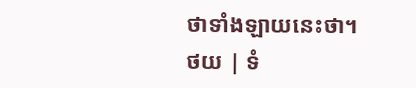ថាទាំងឡាយនេះថា។
ថយ | ទំ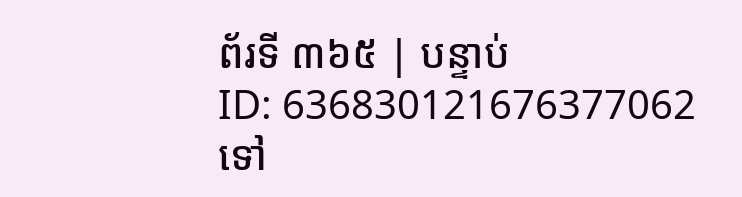ព័រទី ៣៦៥ | បន្ទាប់
ID: 636830121676377062
ទៅ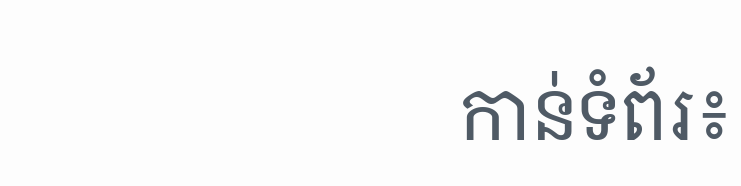កាន់ទំព័រ៖